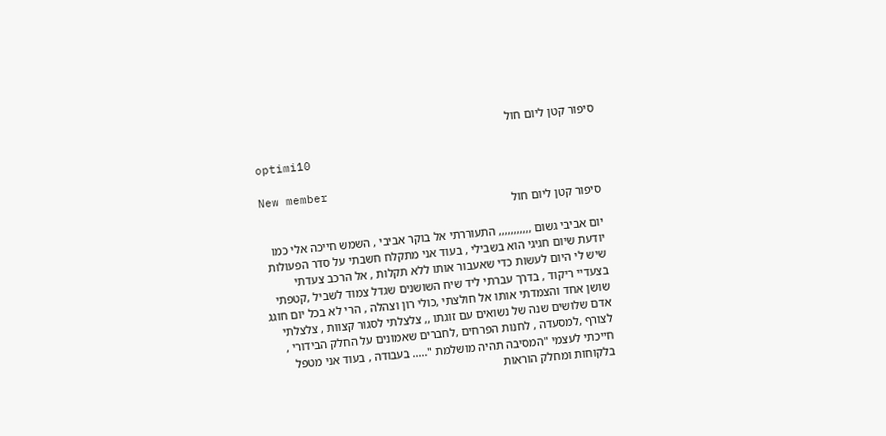סיפור קטן ליום חול

optimi10

New member
סיפור קטן ליום חול

יום אביבי גשום ,,,,,,,,,,, התעוררתי אל בוקר אביבי , השמש חייכה אלי כמו יודעת שיום חגיגי הוא בשבילי , בעוד אני מתקלח חשבתי על סדר הפעולות שיש לי היום לעשות כדי שאעבור אותו ללא תקלות , אל הרכב צעדתי בצעדיי ריקוד , בדרך עברתי ליד שיח השושנים שגדל צמוד לשביל ,קטפתי שושן אחד והצמדתי אותו אל חולצתי ,כולי רון וצהלה , הרי לא בכל יום חוגג אדם שלושים שנה של נשואים עם זוגתו ,, צלצלתי לסגור קצוות , צלצלתי לצורף ,למסעדה , לחנות הפרחים ,לחברים שאמונים על החלק הבידורי , חייכתי לעצמי "המסיבה תהיה מושלמת "..... בעבודה , בעוד אני מטפל בלקוחות ומחלק הוראות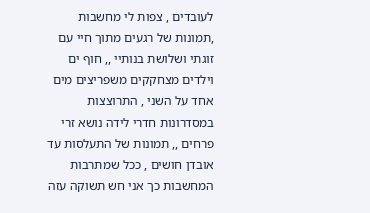לעובדים , צפות לי מחשבות ,תמונות של רגעים מתוך חיי עם זוגתי ושלושת בנותיי ,, חוף ים וילדים מצחקקים משפריצים מים אחד על השני , התרוצצות במסדרונות חדרי לידה נושא זרי פרחים ,, תמונות של התעלסות עד אובדן חושים , ככל שמתרבות המחשבות כך אני חש תשוקה עזה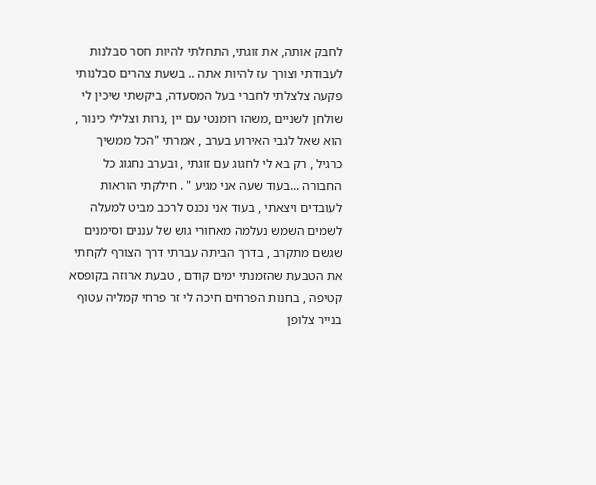לחבק אותה, את זוגתי, התחלתי להיות חסר סבלנות לעבודתי וצורך עז להיות אתה .. בשעת צהרים סבלנותי פקעה צלצלתי לחברי בעל המסעדה, ביקשתי שיכין לי שולחן לשניים ,משהו רומנטי עם יין ,נרות וצלילי כינור , הוא שאל לגבי האירוע בערב , אמרתי "הכל ממשיך כרגיל , רק בא לי לחגוג עם זוגתי , ובערב נחגוג כל החבורה ...בעוד שעה אני מגיע " . חילקתי הוראות לעובדים ויצאתי , בעוד אני נכנס לרכב מביט למעלה לשמים השמש נעלמה מאחורי גוש של עננים וסימנים שגשם מתקרב , בדרך הביתה עברתי דרך הצורף לקחתי את הטבעת שהזמנתי ימים קודם , טבעת ארוזה בקופסא קטיפה , בחנות הפרחים חיכה לי זר פרחי קמליה עטוף בנייר צלופן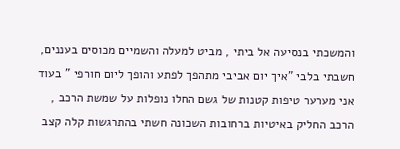והמשכתי בנסיעה אל ביתי , מביט למעלה והשמיים מכוסים בעננים, חשבתי בלבי "איך יום אביבי מתהפך לפתע והופך ליום חורפי " בעוד אני מערער טיפות קטנות של גשם החלו נופלות על שמשת הרכב , הרכב החליק באיטיות ברחובות השכונה חשתי בהתרגשות קלה קצב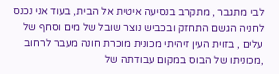לבי מתגבר , מתקרב בנסיעה איטית אל הבית, בעוד אני נכנס לחניה הגשם התחזק ובכביש נוצר שובל של מים וסחף של עלים , בזוית העין זיהיתי מכונית מוכרת חונה מעבר לרחוב ,מכוניתו של הבוס במקום עבודתה של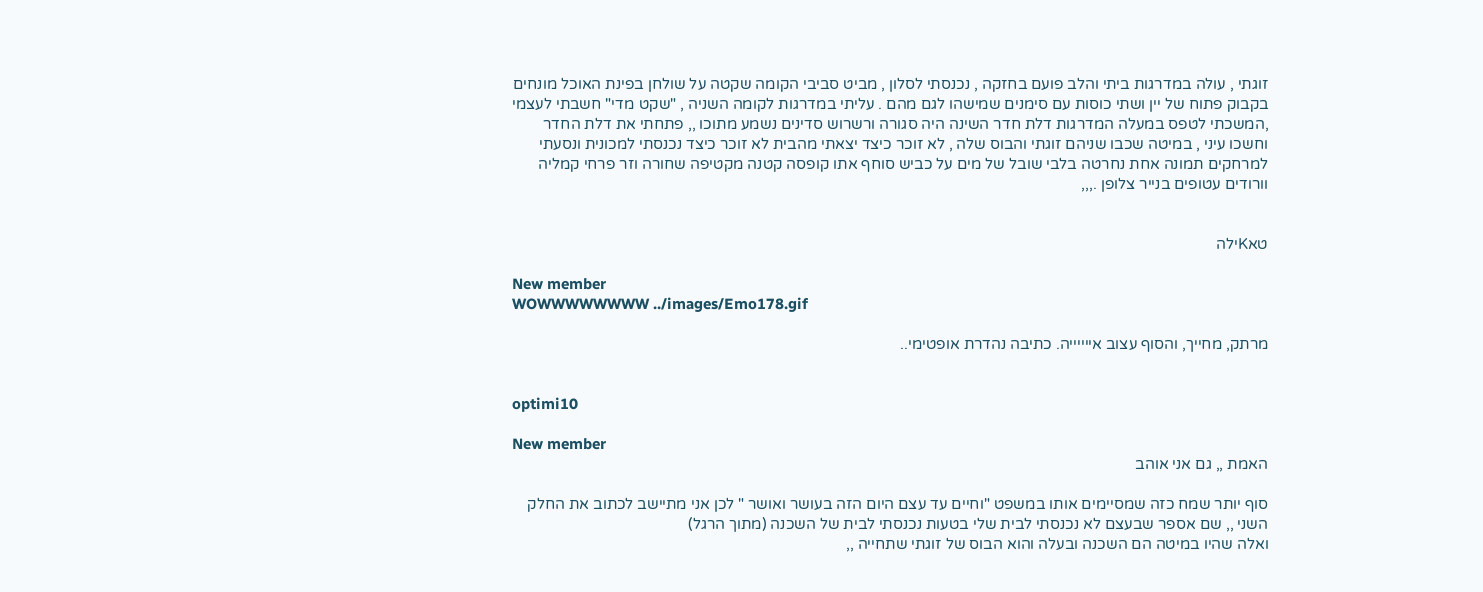זוגתי , עולה במדרגות ביתי והלב פועם בחזקה , נכנסתי לסלון , מביט סביבי הקומה שקטה על שולחן בפינת האוכל מונחים בקבוק פתוח של יין ושתי כוסות עם סימנים שמישהו לגם מהם . עליתי במדרגות לקומה השניה , "שקט מדי" חשבתי לעצמי ,המשכתי לטפס במעלה המדרגות דלת חדר השינה היה סגורה ורשרוש סדינים נשמע מתוכו ,, פתחתי את דלת החדר וחשכו עיני , במיטה שכבו שניהם זוגתי והבוס שלה , לא זוכר כיצד יצאתי מהבית לא זוכר כיצד נכנסתי למכונית ונסעתי למרחקים תמונה אחת נחרטה בלבי שובל של מים על כביש סוחף אתו קופסה קטנה מקטיפה שחורה וזר פרחי קמליה וורודים עטופים בנייר צלופן .,,,


טאKילה

New member
WOWWWWWWWW ../images/Emo178.gif

מרתק, מחייך, והסוף עצוב אייייייה. כתיבה נהדרת אופטימי..


optimi10

New member
האמת ,, גם אני אוהב

סוף יותר שמח כזה שמסיימים אותו במשפט "וחיים עד עצם היום הזה בעושר ואושר " לכן אני מתיישב לכתוב את החלק השני ,, שם אספר שבעצם לא נכנסתי לבית שלי בטעות נכנסתי לבית של השכנה (מתוך הרגל)
ואלה שהיו במיטה הם השכנה ובעלה והוא הבוס של זוגתי שתחייה ,,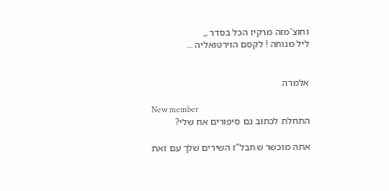וחוצ'מזה מרקיז הכל בסדר ,,
ליל מנוחה ! לקסם הוירטואליה ...


אלמרה

New member
התחלת לכתוב גם סיפורים אח שלי?

אתה מוכשר שחבל"ז השירים שלך עם זאת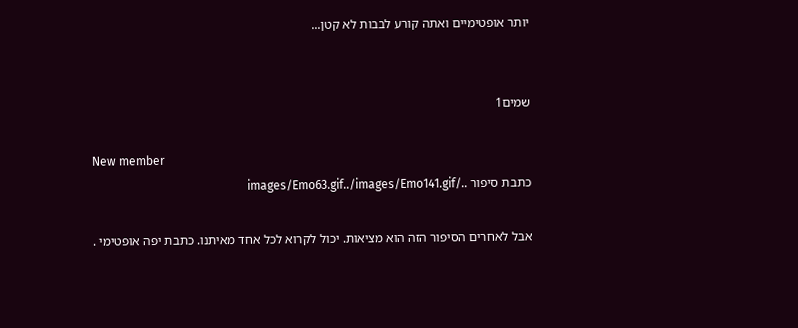יותר אופטימיים ואתה קורע לבבות לא קטן...


שמים1

New member
כתבת סיפור ../images/Emo63.gif../images/Emo141.gif

אבל לאחרים הסיפור הזה הוא מציאות. יכול לקרוא לכל אחד מאיתנו. כתבת יפה אופטימי .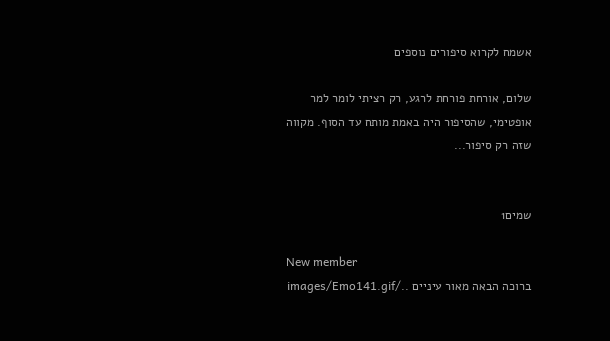אשמח לקרוא סיפורים נוספים

שלום, אורחת פורחת לרגע, רק רציתי לומר למר אופטימי, שהסיפור היה באמת מותח עד הסוף. מקווה שזה רק סיפור...


שמים1

New member
ברוכה הבאה מאור עיניים ../images/Emo141.gif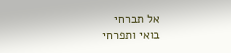אל תברחי
בואי ותפרחי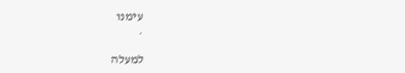עימנו
.

למעלה